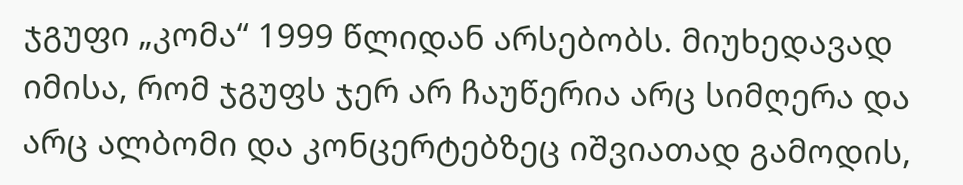ჯგუფი „კომა“ 1999 წლიდან არსებობს. მიუხედავად იმისა, რომ ჯგუფს ჯერ არ ჩაუწერია არც სიმღერა და არც ალბომი და კონცერტებზეც იშვიათად გამოდის,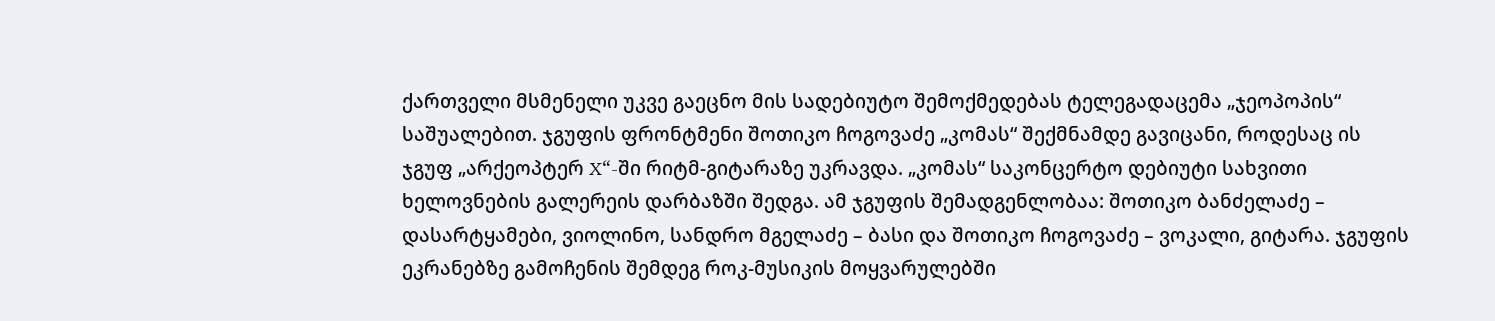ქართველი მსმენელი უკვე გაეცნო მის სადებიუტო შემოქმედებას ტელეგადაცემა „ჯეოპოპის“ საშუალებით. ჯგუფის ფრონტმენი შოთიკო ჩოგოვაძე „კომას“ შექმნამდე გავიცანი, როდესაც ის ჯგუფ „არქეოპტერ X“-ში რიტმ-გიტარაზე უკრავდა. „კომას“ საკონცერტო დებიუტი სახვითი ხელოვნების გალერეის დარბაზში შედგა. ამ ჯგუფის შემადგენლობაა: შოთიკო ბანძელაძე – დასარტყამები, ვიოლინო, სანდრო მგელაძე – ბასი და შოთიკო ჩოგოვაძე – ვოკალი, გიტარა. ჯგუფის ეკრანებზე გამოჩენის შემდეგ როკ-მუსიკის მოყვარულებში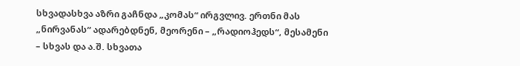სხვადასხვა აზრი გაჩნდა „კომას“ ირგვლივ. ერთნი მას „ნირვანას“ ადარებდნენ, მეორენი – „რადიოჰედს“, მესამენი – სხვას და ა.შ. სხვათა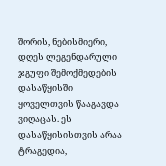შორის, ნებისმიერი, დღეს ლეგენდარული ჯგუფი შემოქმედების დასაწყისში ყოველთვის წააგავდა ვიღაცას. ეს დასაწყისისთვის არაა ტრაგედია,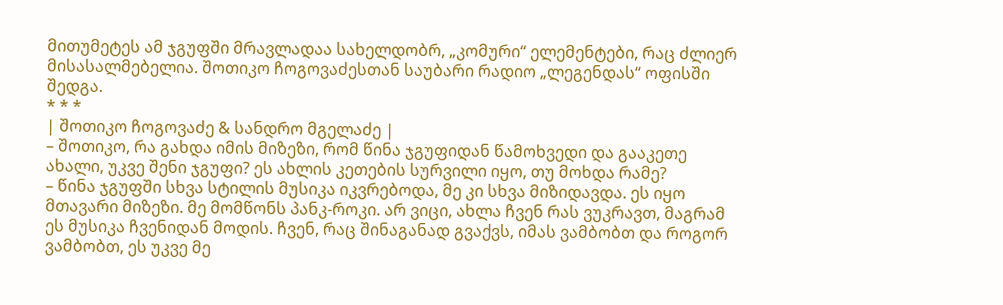მითუმეტეს ამ ჯგუფში მრავლადაა სახელდობრ, „კომური“ ელემენტები, რაც ძლიერ მისასალმებელია. შოთიკო ჩოგოვაძესთან საუბარი რადიო „ლეგენდას“ ოფისში შედგა.
* * *
| შოთიკო ჩოგოვაძე & სანდრო მგელაძე |
– შოთიკო, რა გახდა იმის მიზეზი, რომ წინა ჯგუფიდან წამოხვედი და გააკეთე ახალი, უკვე შენი ჯგუფი? ეს ახლის კეთების სურვილი იყო, თუ მოხდა რამე?
– წინა ჯგუფში სხვა სტილის მუსიკა იკვრებოდა, მე კი სხვა მიზიდავდა. ეს იყო მთავარი მიზეზი. მე მომწონს პანკ-როკი. არ ვიცი, ახლა ჩვენ რას ვუკრავთ, მაგრამ ეს მუსიკა ჩვენიდან მოდის. ჩვენ, რაც შინაგანად გვაქვს, იმას ვამბობთ და როგორ ვამბობთ, ეს უკვე მე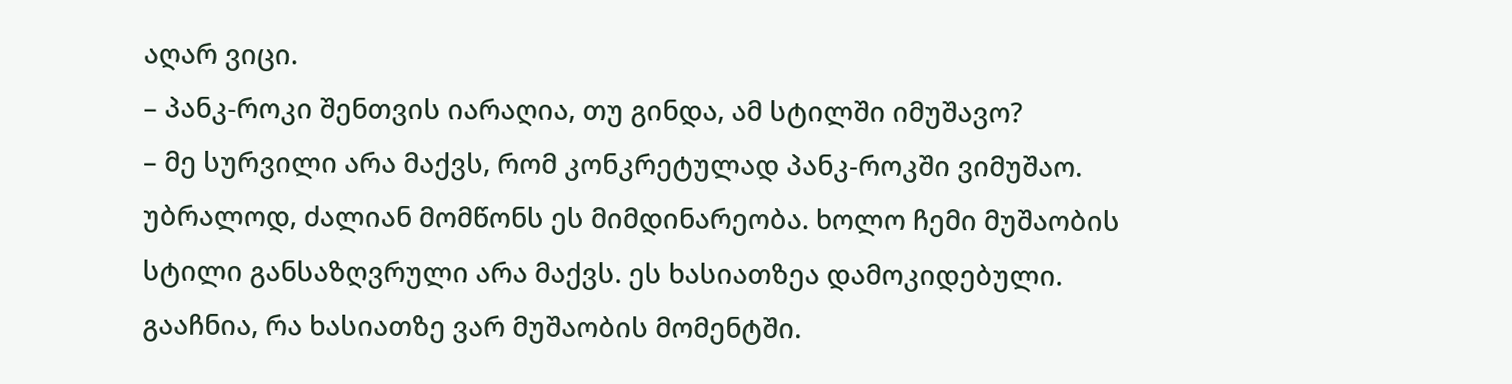აღარ ვიცი.
– პანკ-როკი შენთვის იარაღია, თუ გინდა, ამ სტილში იმუშავო?
– მე სურვილი არა მაქვს, რომ კონკრეტულად პანკ-როკში ვიმუშაო. უბრალოდ, ძალიან მომწონს ეს მიმდინარეობა. ხოლო ჩემი მუშაობის სტილი განსაზღვრული არა მაქვს. ეს ხასიათზეა დამოკიდებული. გააჩნია, რა ხასიათზე ვარ მუშაობის მომენტში.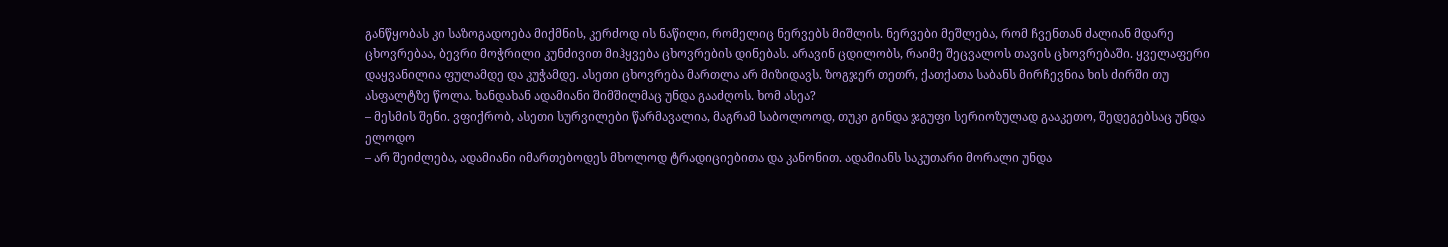განწყობას კი საზოგადოება მიქმნის, კერძოდ ის ნაწილი, რომელიც ნერვებს მიშლის. ნერვები მეშლება, რომ ჩვენთან ძალიან მდარე ცხოვრებაა, ბევრი მოჭრილი კუნძივით მიჰყვება ცხოვრების დინებას. არავინ ცდილობს, რაიმე შეცვალოს თავის ცხოვრებაში. ყველაფერი დაყვანილია ფულამდე და კუჭამდე. ასეთი ცხოვრება მართლა არ მიზიდავს. ზოგჯერ თეთრ, ქათქათა საბანს მირჩევნია ხის ძირში თუ ასფალტზე წოლა. ხანდახან ადამიანი შიმშილმაც უნდა გააძღოს. ხომ ასეა?
– მესმის შენი. ვფიქრობ, ასეთი სურვილები წარმავალია, მაგრამ საბოლოოდ, თუკი გინდა ჯგუფი სერიოზულად გააკეთო, შედეგებსაც უნდა ელოდო
– არ შეიძლება, ადამიანი იმართებოდეს მხოლოდ ტრადიციებითა და კანონით. ადამიანს საკუთარი მორალი უნდა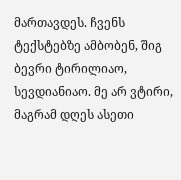მართავდეს. ჩვენს ტექსტებზე ამბობენ, შიგ ბევრი ტირილიაო, სევდიანიაო. მე არ ვტირი, მაგრამ დღეს ასეთი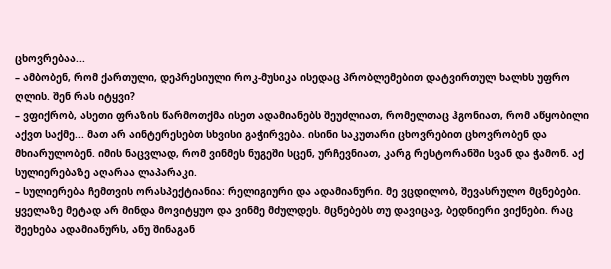ცხოვრებაა...
– ამბობენ, რომ ქართული, დეპრესიული როკ-მუსიკა ისედაც პრობლემებით დატვირთულ ხალხს უფრო ღლის. შენ რას იტყვი?
– ვფიქრობ, ასეთი ფრაზის წარმოთქმა ისეთ ადამიანებს შეუძლიათ, რომელთაც ჰგონიათ, რომ აწყობილი აქვთ საქმე... მათ არ აინტერესებთ სხვისი გაჭირვება. ისინი საკუთარი ცხოვრებით ცხოვრობენ და მხიარულობენ. იმის ნაცვლად, რომ ვინმეს ნუგეში სცენ, ურჩევნიათ, კარგ რესტორანში სვან და ჭამონ. აქ სულიერებაზე აღარაა ლაპარაკი.
– სულიერება ჩემთვის ორასპექტიანია: რელიგიური და ადამიანური. მე ვცდილობ, შევასრულო მცნებები. ყველაზე მეტად არ მინდა მოვიტყუო და ვინმე მძულდეს. მცნებებს თუ დავიცავ, ბედნიერი ვიქნები. რაც შეეხება ადამიანურს, ანუ შინაგან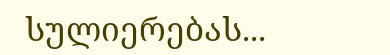სულიერებას...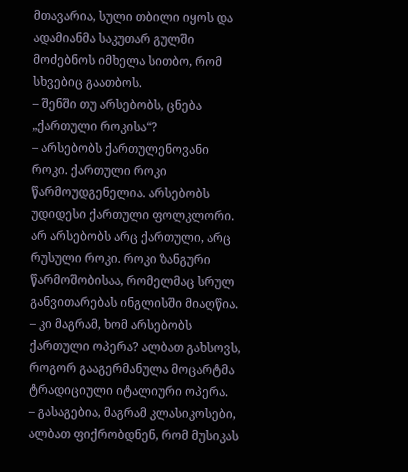მთავარია, სული თბილი იყოს და ადამიანმა საკუთარ გულში მოძებნოს იმხელა სითბო, რომ სხვებიც გაათბოს.
– შენში თუ არსებობს, ცნება „ქართული როკისა“?
– არსებობს ქართულენოვანი როკი. ქართული როკი წარმოუდგენელია. არსებობს უდიდესი ქართული ფოლკლორი. არ არსებობს არც ქართული, არც რუსული როკი. როკი ზანგური წარმოშობისაა, რომელმაც სრულ განვითარებას ინგლისში მიაღწია.
– კი მაგრამ, ხომ არსებობს ქართული ოპერა? ალბათ გახსოვს, როგორ გააგერმანულა მოცარტმა ტრადიციული იტალიური ოპერა.
– გასაგებია, მაგრამ კლასიკოსები, ალბათ ფიქრობდნენ, რომ მუსიკას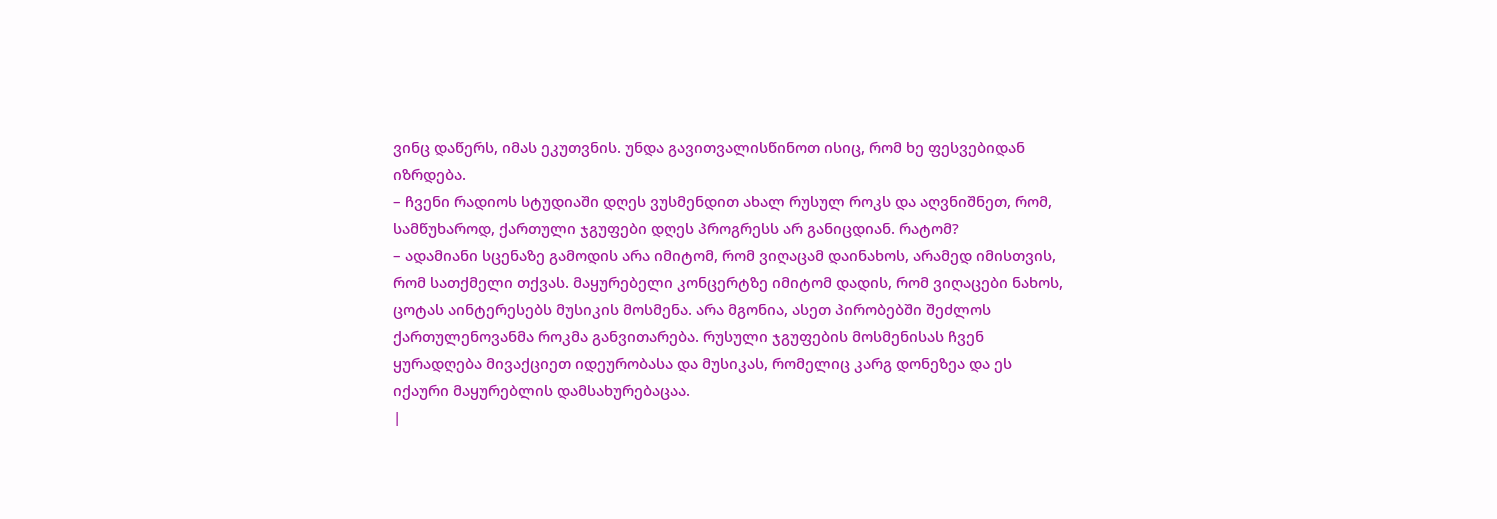ვინც დაწერს, იმას ეკუთვნის. უნდა გავითვალისწინოთ ისიც, რომ ხე ფესვებიდან იზრდება.
– ჩვენი რადიოს სტუდიაში დღეს ვუსმენდით ახალ რუსულ როკს და აღვნიშნეთ, რომ, სამწუხაროდ, ქართული ჯგუფები დღეს პროგრესს არ განიცდიან. რატომ?
– ადამიანი სცენაზე გამოდის არა იმიტომ, რომ ვიღაცამ დაინახოს, არამედ იმისთვის, რომ სათქმელი თქვას. მაყურებელი კონცერტზე იმიტომ დადის, რომ ვიღაცები ნახოს, ცოტას აინტერესებს მუსიკის მოსმენა. არა მგონია, ასეთ პირობებში შეძლოს ქართულენოვანმა როკმა განვითარება. რუსული ჯგუფების მოსმენისას ჩვენ ყურადღება მივაქციეთ იდეურობასა და მუსიკას, რომელიც კარგ დონეზეა და ეს იქაური მაყურებლის დამსახურებაცაა.
|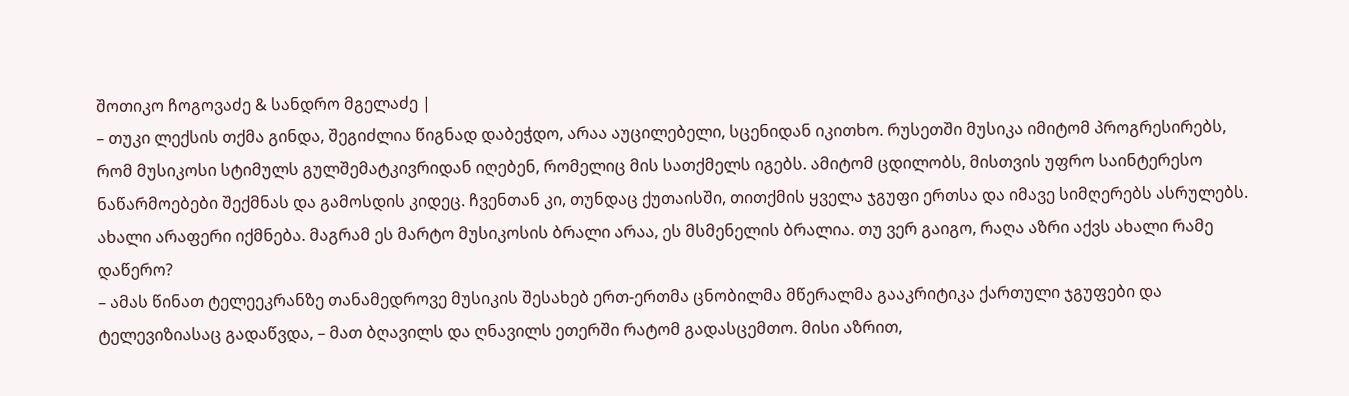შოთიკო ჩოგოვაძე & სანდრო მგელაძე |
– თუკი ლექსის თქმა გინდა, შეგიძლია წიგნად დაბეჭდო, არაა აუცილებელი, სცენიდან იკითხო. რუსეთში მუსიკა იმიტომ პროგრესირებს, რომ მუსიკოსი სტიმულს გულშემატკივრიდან იღებენ, რომელიც მის სათქმელს იგებს. ამიტომ ცდილობს, მისთვის უფრო საინტერესო ნაწარმოებები შექმნას და გამოსდის კიდეც. ჩვენთან კი, თუნდაც ქუთაისში, თითქმის ყველა ჯგუფი ერთსა და იმავე სიმღერებს ასრულებს. ახალი არაფერი იქმნება. მაგრამ ეს მარტო მუსიკოსის ბრალი არაა, ეს მსმენელის ბრალია. თუ ვერ გაიგო, რაღა აზრი აქვს ახალი რამე დაწერო?
– ამას წინათ ტელეეკრანზე თანამედროვე მუსიკის შესახებ ერთ-ერთმა ცნობილმა მწერალმა გააკრიტიკა ქართული ჯგუფები და ტელევიზიასაც გადაწვდა, – მათ ბღავილს და ღნავილს ეთერში რატომ გადასცემთო. მისი აზრით,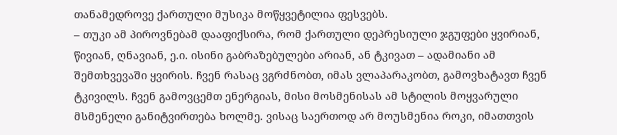თანამედროვე ქართული მუსიკა მოწყვეტილია ფესვებს.
– თუკი ამ პიროვნებამ დააფიქსირა, რომ ქართული დეპრესიული ჯგუფები ყვირიან, წივიან, ღნავიან, ე.ი. ისინი გაბრაზებულები არიან, ან ტკივათ – ადამიანი ამ შემთხვევაში ყვირის. ჩვენ რასაც ვგრძნობთ, იმას ვლაპარაკობთ, გამოვხატავთ ჩვენ ტკივილს. ჩვენ გამოვცემთ ენერგიას, მისი მოსმენისას ამ სტილის მოყვარული მსმენელი განიტვირთება ხოლმე. ვისაც საერთოდ არ მოუსმენია როკი, იმათთვის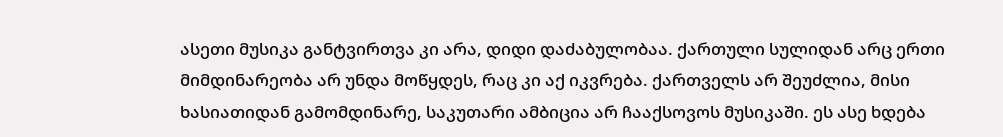ასეთი მუსიკა განტვირთვა კი არა, დიდი დაძაბულობაა. ქართული სულიდან არც ერთი მიმდინარეობა არ უნდა მოწყდეს, რაც კი აქ იკვრება. ქართველს არ შეუძლია, მისი ხასიათიდან გამომდინარე, საკუთარი ამბიცია არ ჩააქსოვოს მუსიკაში. ეს ასე ხდება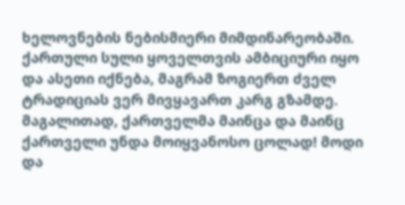ხელოვნების ნებისმიერი მიმდინარეობაში. ქართული სული ყოველთვის ამბიციური იყო და ასეთი იქნება, მაგრამ ზოგიერთ ძველ ტრადიციას ვერ მივყავართ კარგ გზამდე. მაგალითად, ქართველმა მაინცა და მაინც ქართველი უნდა მოიყვანოსო ცოლად! მოდი და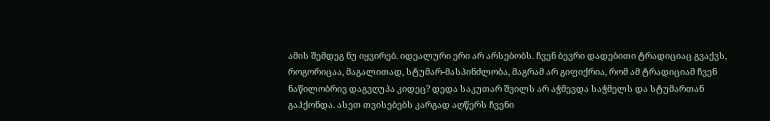ამის შემდეგ ნუ იყვირებ. იდეალური ერი არ არსებობს. ჩვენ ბევრი დადებითი ტრადიციაც გვაქვს, როგორიცაა, მაგალითად, სტუმარ-მასპინძლობა, მაგრამ არ გიფიქრია, რომ ამ ტრადიციამ ჩვენ ნაწილობრივ დაგვღუპა კიდეც? დედა საკუთარ შვილს არ აჭმევდა საჭმელს და სტუმართან გაჰქონდა. ასეთ თვისებებს კარგად აღწერს ჩვენი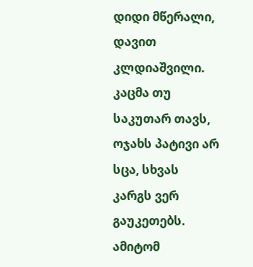დიდი მწერალი, დავით კლდიაშვილი. კაცმა თუ საკუთარ თავს, ოჯახს პატივი არ სცა, სხვას კარგს ვერ გაუკეთებს. ამიტომ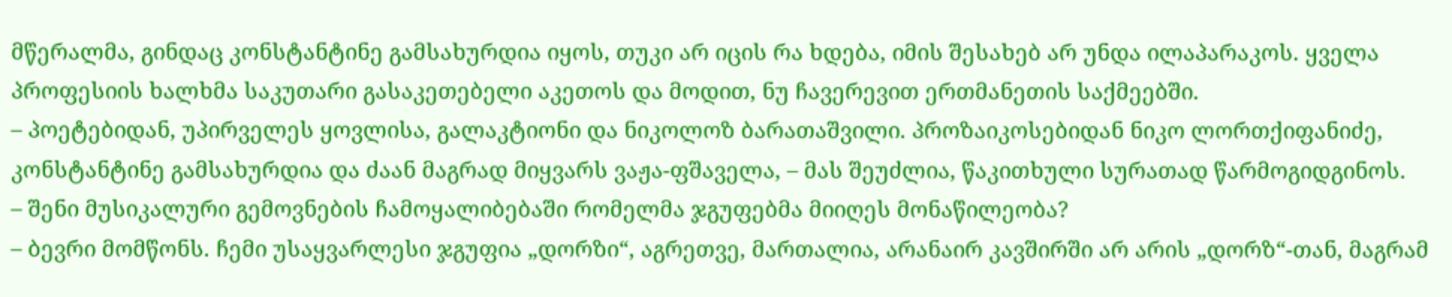მწერალმა, გინდაც კონსტანტინე გამსახურდია იყოს, თუკი არ იცის რა ხდება, იმის შესახებ არ უნდა ილაპარაკოს. ყველა პროფესიის ხალხმა საკუთარი გასაკეთებელი აკეთოს და მოდით, ნუ ჩავერევით ერთმანეთის საქმეებში.
– პოეტებიდან, უპირველეს ყოვლისა, გალაკტიონი და ნიკოლოზ ბარათაშვილი. პროზაიკოსებიდან ნიკო ლორთქიფანიძე, კონსტანტინე გამსახურდია და ძაან მაგრად მიყვარს ვაჟა-ფშაველა, – მას შეუძლია, წაკითხული სურათად წარმოგიდგინოს.
– შენი მუსიკალური გემოვნების ჩამოყალიბებაში რომელმა ჯგუფებმა მიიღეს მონაწილეობა?
– ბევრი მომწონს. ჩემი უსაყვარლესი ჯგუფია „დორზი“, აგრეთვე, მართალია, არანაირ კავშირში არ არის „დორზ“-თან, მაგრამ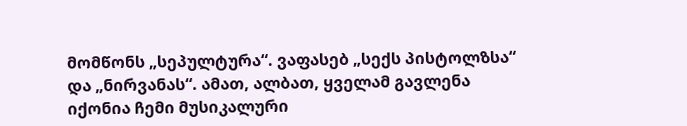მომწონს „სეპულტურა“. ვაფასებ „სექს პისტოლზსა“ და „ნირვანას“. ამათ, ალბათ, ყველამ გავლენა იქონია ჩემი მუსიკალური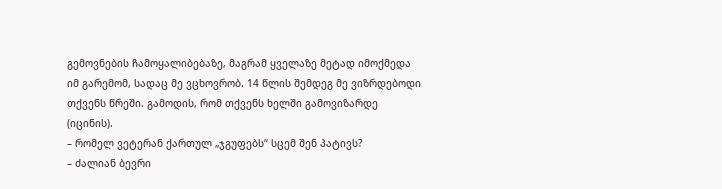გემოვნების ჩამოყალიბებაზე, მაგრამ ყველაზე მეტად იმოქმედა იმ გარემომ, სადაც მე ვცხოვრობ. 14 წლის შემდეგ მე ვიზრდებოდი თქვენს წრეში. გამოდის, რომ თქვენს ხელში გამოვიზარდე (იცინის).
– რომელ ვეტერან ქართულ „ჯგუფებს“ სცემ შენ პატივს?
– ძალიან ბევრი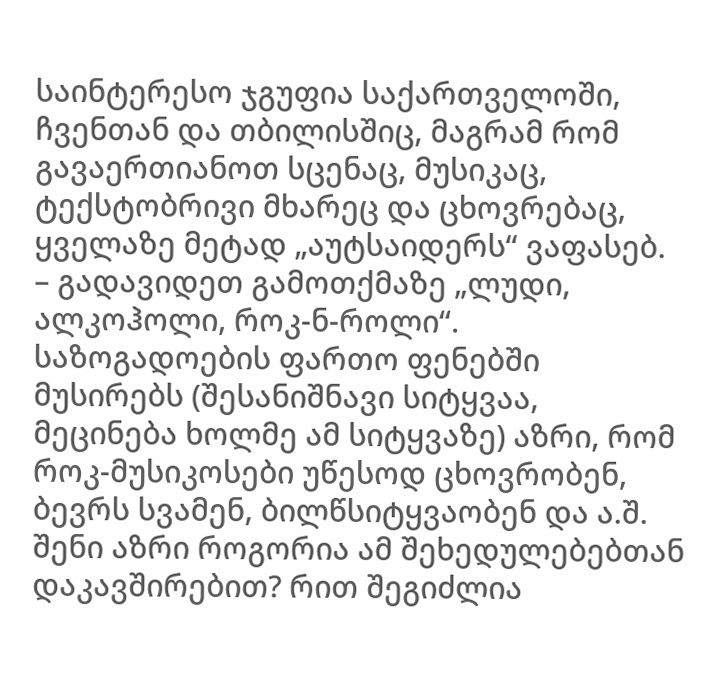საინტერესო ჯგუფია საქართველოში, ჩვენთან და თბილისშიც, მაგრამ რომ გავაერთიანოთ სცენაც, მუსიკაც, ტექსტობრივი მხარეც და ცხოვრებაც, ყველაზე მეტად „აუტსაიდერს“ ვაფასებ.
– გადავიდეთ გამოთქმაზე „ლუდი, ალკოჰოლი, როკ-ნ-როლი“. საზოგადოების ფართო ფენებში მუსირებს (შესანიშნავი სიტყვაა, მეცინება ხოლმე ამ სიტყვაზე) აზრი, რომ როკ-მუსიკოსები უწესოდ ცხოვრობენ, ბევრს სვამენ, ბილწსიტყვაობენ და ა.შ. შენი აზრი როგორია ამ შეხედულებებთან დაკავშირებით? რით შეგიძლია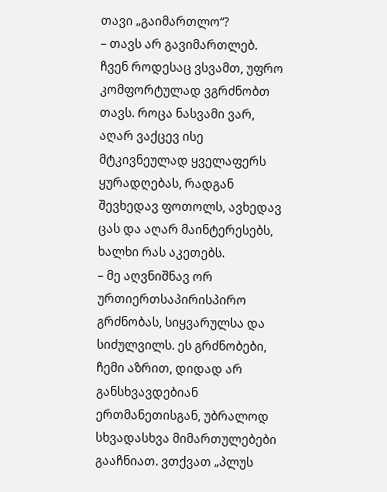თავი „გაიმართლო“?
– თავს არ გავიმართლებ. ჩვენ როდესაც ვსვამთ, უფრო კომფორტულად ვგრძნობთ თავს. როცა ნასვამი ვარ, აღარ ვაქცევ ისე მტკივნეულად ყველაფერს ყურადღებას, რადგან შევხედავ ფოთოლს, ავხედავ ცას და აღარ მაინტერესებს, ხალხი რას აკეთებს.
– მე აღვნიშნავ ორ ურთიერთსაპირისპირო გრძნობას, სიყვარულსა და სიძულვილს. ეს გრძნობები, ჩემი აზრით, დიდად არ განსხვავდებიან ერთმანეთისგან, უბრალოდ სხვადასხვა მიმართულებები გააჩნიათ. ვთქვათ „პლუს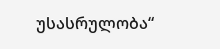უსასრულობა“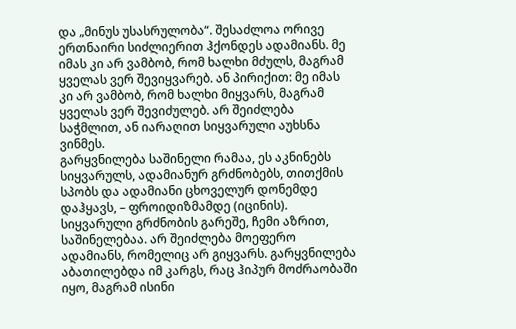და „მინუს უსასრულობა“. შესაძლოა ორივე ერთნაირი სიძლიერით ჰქონდეს ადამიანს. მე იმას კი არ ვამბობ, რომ ხალხი მძულს, მაგრამ ყველას ვერ შევიყვარებ. ან პირიქით: მე იმას კი არ ვამბობ, რომ ხალხი მიყვარს, მაგრამ ყველას ვერ შევიძულებ. არ შეიძლება საჭმლით, ან იარაღით სიყვარული აუხსნა ვინმეს.
გარყვნილება საშინელი რამაა, ეს აკნინებს სიყვარულს, ადამიანურ გრძნობებს, თითქმის სპობს და ადამიანი ცხოველურ დონემდე დაჰყავს, – ფროიდიზმამდე (იცინის). სიყვარული გრძნობის გარეშე, ჩემი აზრით, საშინელებაა. არ შეიძლება მოეფერო ადამიანს, რომელიც არ გიყვარს. გარყვნილება აბათილებდა იმ კარგს, რაც ჰიპურ მოძრაობაში იყო, მაგრამ ისინი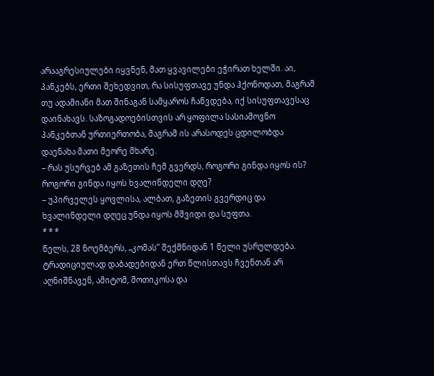არააგრესიულები იყვნენ, მათ ყვავილები ეჭირათ ხელში. აი, პანკებს, ერთი შეხედვით, რა სისუფთავე უნდა ჰქონოდათ, მაგრამ თუ ადამიანი მათ შინაგან სამყაროს ჩაწვდება, იქ სისუფთავესაც დაინახავს. საზოგადოებისთვის არ ყოფილა სასიამოვნო პანკებთან ურთიერთობა, მაგრამ ის არასოდეს ცდილობდა დაენახა მათი მეორე მხარე.
– რას უსურვებ ამ გაზეთის ჩემ გვერდს, როგორი გინდა იყოს ის? როგორი გინდა იყოს ხვალინდელი დღე?
– უპირველეს ყოვლისა, ალბათ, გაზეთის გვერდიც და ხვალინდელი დღეც უნდა იყოს მშვიდი და სუფთა.
* * *
წელს, 28 ნოემბერს, „კომას“ შექმნიდან 1 წელი უსრულდება. ტრადიციულად დაბადებიდან ერთ წლისთავს ჩვენთან არ აღნიშნავენ, ამიტომ, შოთიკოსა და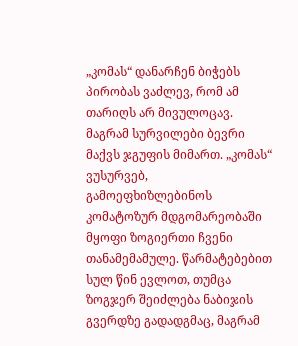„კომას“ დანარჩენ ბიჭებს პირობას ვაძლევ, რომ ამ თარიღს არ მივულოცავ. მაგრამ სურვილები ბევრი მაქვს ჯგუფის მიმართ. „კომას“ ვუსურვებ, გამოეფხიზლებინოს კომატოზურ მდგომარეობაში მყოფი ზოგიერთი ჩვენი თანამემამულე. წარმატებებით სულ წინ ევლოთ, თუმცა ზოგჯერ შეიძლება ნაბიჯის გვერდზე გადადგმაც, მაგრამ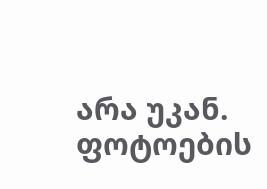არა უკან.
ფოტოების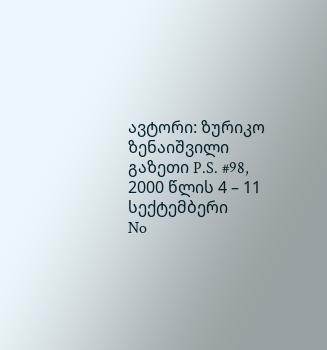ავტორი: ზურიკო ზენაიშვილი
გაზეთი P.S. #98, 2000 წლის 4 – 11 სექტემბერი
No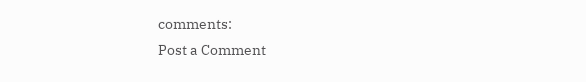comments:
Post a Comment